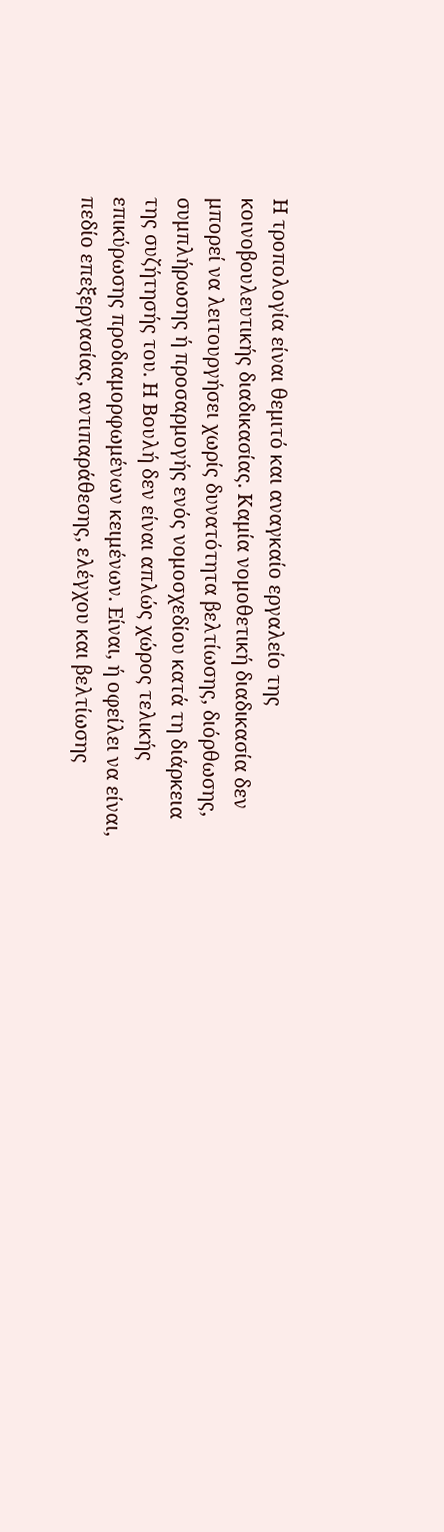Η τροπολογία είναι θεμιτό και αναγκαίο εργαλείο της κοινοβουλευτικής διαδικασίας. Καμία νομοθετική διαδικασία δεν μπορεί να λειτουργήσει χωρίς δυνατότητα βελτίωσης, διόρθωσης, συμπλήρωσης ή προσαρμογής ενός νομοσχεδίου κατά τη διάρκεια της συζήτησής του. Η Βουλή δεν είναι απλώς χώρος τελικής επικύρωσης προδιαμορφωμένων κειμένων. Είναι, ή οφείλει να είναι, πεδίο επεξεργασίας, αντιπαράθεσης, ελέγχου και βελτίωσης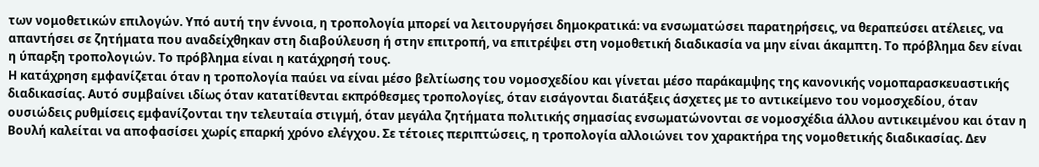των νομοθετικών επιλογών. Υπό αυτή την έννοια, η τροπολογία μπορεί να λειτουργήσει δημοκρατικά: να ενσωματώσει παρατηρήσεις, να θεραπεύσει ατέλειες, να απαντήσει σε ζητήματα που αναδείχθηκαν στη διαβούλευση ή στην επιτροπή, να επιτρέψει στη νομοθετική διαδικασία να μην είναι άκαμπτη. Το πρόβλημα δεν είναι η ύπαρξη τροπολογιών. Το πρόβλημα είναι η κατάχρησή τους.
Η κατάχρηση εμφανίζεται όταν η τροπολογία παύει να είναι μέσο βελτίωσης του νομοσχεδίου και γίνεται μέσο παράκαμψης της κανονικής νομοπαρασκευαστικής διαδικασίας. Αυτό συμβαίνει ιδίως όταν κατατίθενται εκπρόθεσμες τροπολογίες, όταν εισάγονται διατάξεις άσχετες με το αντικείμενο του νομοσχεδίου, όταν ουσιώδεις ρυθμίσεις εμφανίζονται την τελευταία στιγμή, όταν μεγάλα ζητήματα πολιτικής σημασίας ενσωματώνονται σε νομοσχέδια άλλου αντικειμένου και όταν η Βουλή καλείται να αποφασίσει χωρίς επαρκή χρόνο ελέγχου. Σε τέτοιες περιπτώσεις, η τροπολογία αλλοιώνει τον χαρακτήρα της νομοθετικής διαδικασίας. Δεν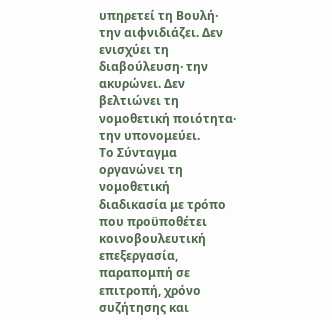υπηρετεί τη Βουλή· την αιφνιδιάζει. Δεν ενισχύει τη διαβούλευση· την ακυρώνει. Δεν βελτιώνει τη νομοθετική ποιότητα· την υπονομεύει.
Το Σύνταγμα οργανώνει τη νομοθετική διαδικασία με τρόπο που προϋποθέτει κοινοβουλευτική επεξεργασία, παραπομπή σε επιτροπή, χρόνο συζήτησης και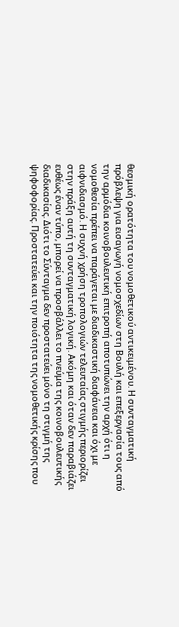θεσμική ορατότητα του νομοθετικού αντικειμένου. Η συνταγματική πρόβλεψη για εισαγωγή νομοσχεδίων στη Βουλή και επεξεργασία τους από την αρμόδια κοινοβουλευτική επιτροπή αποτυπώνει την αρχή ότι η νομοθεσία πρέπει να παράγεται με διαδικαστική διαφάνεια και όχι με αιφνιδιασμό. Η συχνή χρήση τροπολογιών τελευταίας στιγμής περιορίζει στην πράξη αυτή τη συνταγματική λογική. Ακόμη και όταν δεν παραβιάζει ευθέως έναν τύπο, μπορεί να προσβάλλει το πνεύμα της κοινοβουλευτικής διαδικασίας. Διότι το Σύνταγμα δεν προστατεύει μόνο τη στιγμή της ψηφοφορίας. Προστατεύει και την ποιότητα της νομοθετικής κρίσης που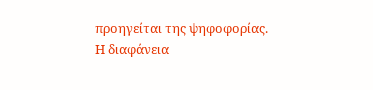προηγείται της ψηφοφορίας.
Η διαφάνεια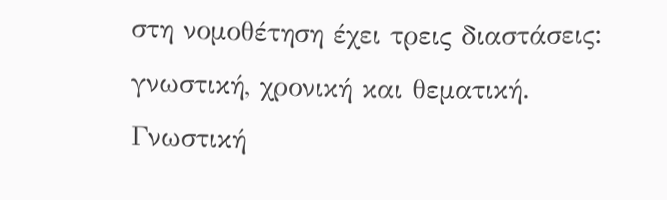στη νομοθέτηση έχει τρεις διαστάσεις: γνωστική, χρονική και θεματική. Γνωστική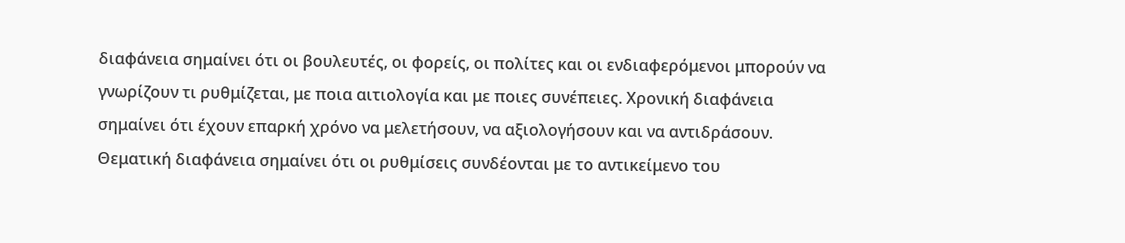διαφάνεια σημαίνει ότι οι βουλευτές, οι φορείς, οι πολίτες και οι ενδιαφερόμενοι μπορούν να γνωρίζουν τι ρυθμίζεται, με ποια αιτιολογία και με ποιες συνέπειες. Χρονική διαφάνεια σημαίνει ότι έχουν επαρκή χρόνο να μελετήσουν, να αξιολογήσουν και να αντιδράσουν. Θεματική διαφάνεια σημαίνει ότι οι ρυθμίσεις συνδέονται με το αντικείμενο του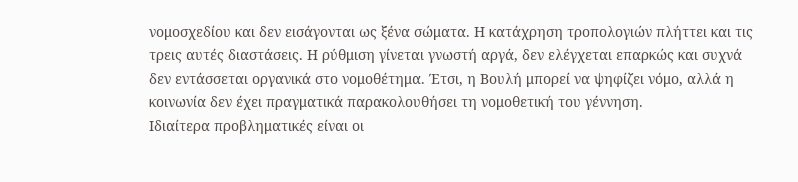νομοσχεδίου και δεν εισάγονται ως ξένα σώματα. Η κατάχρηση τροπολογιών πλήττει και τις τρεις αυτές διαστάσεις. Η ρύθμιση γίνεται γνωστή αργά, δεν ελέγχεται επαρκώς και συχνά δεν εντάσσεται οργανικά στο νομοθέτημα. Έτσι, η Βουλή μπορεί να ψηφίζει νόμο, αλλά η κοινωνία δεν έχει πραγματικά παρακολουθήσει τη νομοθετική του γέννηση.
Ιδιαίτερα προβληματικές είναι οι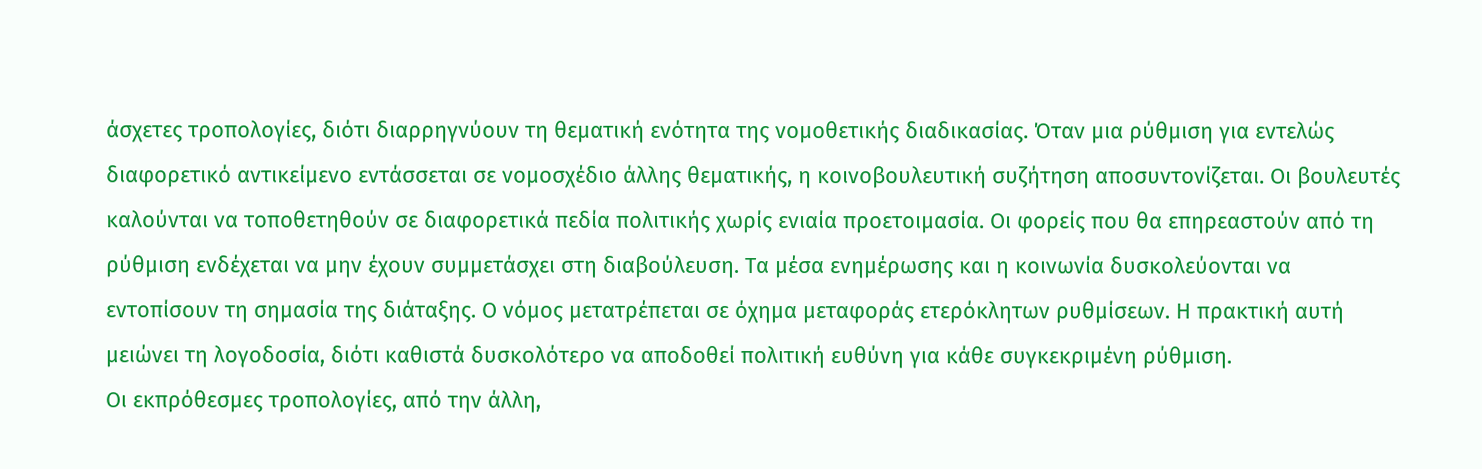άσχετες τροπολογίες, διότι διαρρηγνύουν τη θεματική ενότητα της νομοθετικής διαδικασίας. Όταν μια ρύθμιση για εντελώς διαφορετικό αντικείμενο εντάσσεται σε νομοσχέδιο άλλης θεματικής, η κοινοβουλευτική συζήτηση αποσυντονίζεται. Οι βουλευτές καλούνται να τοποθετηθούν σε διαφορετικά πεδία πολιτικής χωρίς ενιαία προετοιμασία. Οι φορείς που θα επηρεαστούν από τη ρύθμιση ενδέχεται να μην έχουν συμμετάσχει στη διαβούλευση. Τα μέσα ενημέρωσης και η κοινωνία δυσκολεύονται να εντοπίσουν τη σημασία της διάταξης. Ο νόμος μετατρέπεται σε όχημα μεταφοράς ετερόκλητων ρυθμίσεων. Η πρακτική αυτή μειώνει τη λογοδοσία, διότι καθιστά δυσκολότερο να αποδοθεί πολιτική ευθύνη για κάθε συγκεκριμένη ρύθμιση.
Οι εκπρόθεσμες τροπολογίες, από την άλλη,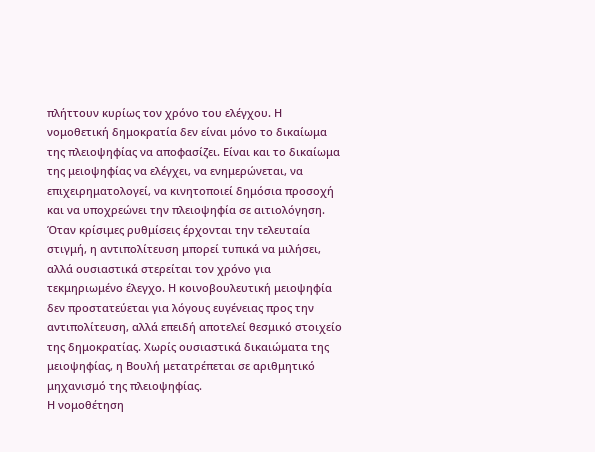πλήττουν κυρίως τον χρόνο του ελέγχου. Η νομοθετική δημοκρατία δεν είναι μόνο το δικαίωμα της πλειοψηφίας να αποφασίζει. Είναι και το δικαίωμα της μειοψηφίας να ελέγχει, να ενημερώνεται, να επιχειρηματολογεί, να κινητοποιεί δημόσια προσοχή και να υποχρεώνει την πλειοψηφία σε αιτιολόγηση. Όταν κρίσιμες ρυθμίσεις έρχονται την τελευταία στιγμή, η αντιπολίτευση μπορεί τυπικά να μιλήσει, αλλά ουσιαστικά στερείται τον χρόνο για τεκμηριωμένο έλεγχο. Η κοινοβουλευτική μειοψηφία δεν προστατεύεται για λόγους ευγένειας προς την αντιπολίτευση, αλλά επειδή αποτελεί θεσμικό στοιχείο της δημοκρατίας. Χωρίς ουσιαστικά δικαιώματα της μειοψηφίας, η Βουλή μετατρέπεται σε αριθμητικό μηχανισμό της πλειοψηφίας.
Η νομοθέτηση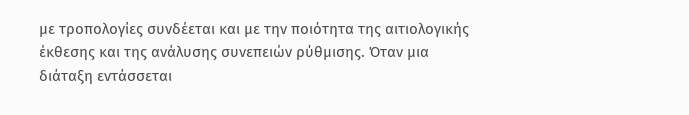με τροπολογίες συνδέεται και με την ποιότητα της αιτιολογικής έκθεσης και της ανάλυσης συνεπειών ρύθμισης. Όταν μια διάταξη εντάσσεται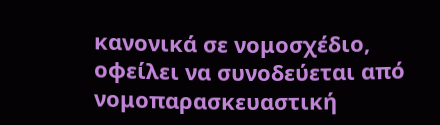κανονικά σε νομοσχέδιο, οφείλει να συνοδεύεται από νομοπαρασκευαστική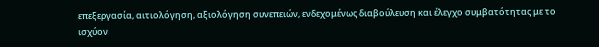επεξεργασία, αιτιολόγηση, αξιολόγηση συνεπειών, ενδεχομένως διαβούλευση και έλεγχο συμβατότητας με το ισχύον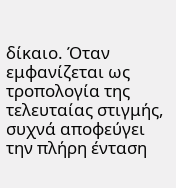δίκαιο. Όταν εμφανίζεται ως τροπολογία της τελευταίας στιγμής, συχνά αποφεύγει την πλήρη ένταση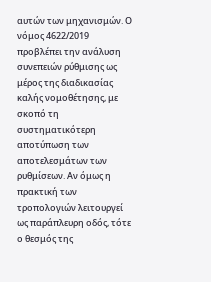αυτών των μηχανισμών. Ο νόμος 4622/2019 προβλέπει την ανάλυση συνεπειών ρύθμισης ως μέρος της διαδικασίας καλής νομοθέτησης, με σκοπό τη συστηματικότερη αποτύπωση των αποτελεσμάτων των ρυθμίσεων. Αν όμως η πρακτική των τροπολογιών λειτουργεί ως παράπλευρη οδός, τότε ο θεσμός της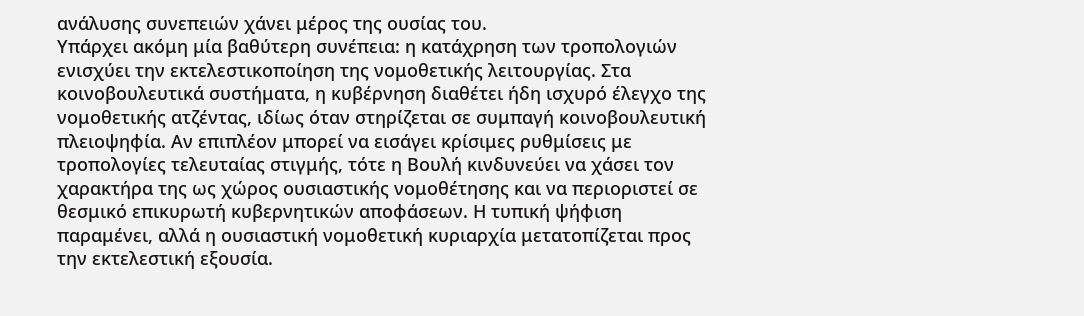ανάλυσης συνεπειών χάνει μέρος της ουσίας του.
Υπάρχει ακόμη μία βαθύτερη συνέπεια: η κατάχρηση των τροπολογιών ενισχύει την εκτελεστικοποίηση της νομοθετικής λειτουργίας. Στα κοινοβουλευτικά συστήματα, η κυβέρνηση διαθέτει ήδη ισχυρό έλεγχο της νομοθετικής ατζέντας, ιδίως όταν στηρίζεται σε συμπαγή κοινοβουλευτική πλειοψηφία. Αν επιπλέον μπορεί να εισάγει κρίσιμες ρυθμίσεις με τροπολογίες τελευταίας στιγμής, τότε η Βουλή κινδυνεύει να χάσει τον χαρακτήρα της ως χώρος ουσιαστικής νομοθέτησης και να περιοριστεί σε θεσμικό επικυρωτή κυβερνητικών αποφάσεων. Η τυπική ψήφιση παραμένει, αλλά η ουσιαστική νομοθετική κυριαρχία μετατοπίζεται προς την εκτελεστική εξουσία.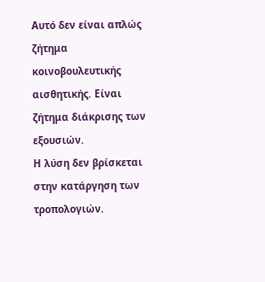Αυτό δεν είναι απλώς ζήτημα κοινοβουλευτικής αισθητικής. Είναι ζήτημα διάκρισης των εξουσιών.
Η λύση δεν βρίσκεται στην κατάργηση των τροπολογιών.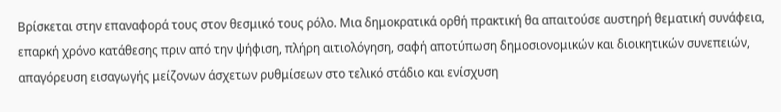Βρίσκεται στην επαναφορά τους στον θεσμικό τους ρόλο. Μια δημοκρατικά ορθή πρακτική θα απαιτούσε αυστηρή θεματική συνάφεια, επαρκή χρόνο κατάθεσης πριν από την ψήφιση, πλήρη αιτιολόγηση, σαφή αποτύπωση δημοσιονομικών και διοικητικών συνεπειών, απαγόρευση εισαγωγής μείζονων άσχετων ρυθμίσεων στο τελικό στάδιο και ενίσχυση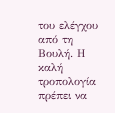του ελέγχου από τη Βουλή. Η καλή τροπολογία πρέπει να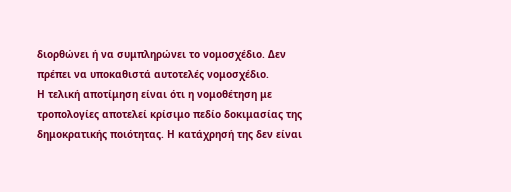διορθώνει ή να συμπληρώνει το νομοσχέδιο. Δεν πρέπει να υποκαθιστά αυτοτελές νομοσχέδιο.
Η τελική αποτίμηση είναι ότι η νομοθέτηση με τροπολογίες αποτελεί κρίσιμο πεδίο δοκιμασίας της δημοκρατικής ποιότητας. Η κατάχρησή της δεν είναι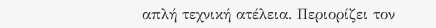απλή τεχνική ατέλεια. Περιορίζει τον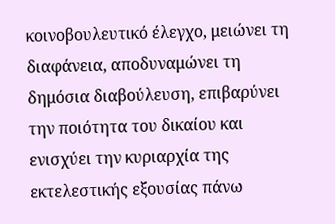κοινοβουλευτικό έλεγχο, μειώνει τη διαφάνεια, αποδυναμώνει τη δημόσια διαβούλευση, επιβαρύνει την ποιότητα του δικαίου και ενισχύει την κυριαρχία της εκτελεστικής εξουσίας πάνω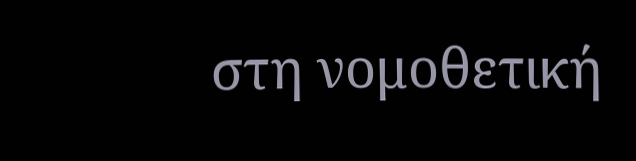στη νομοθετική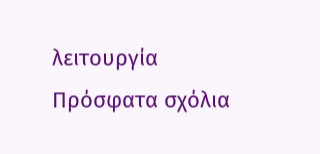λειτουργία
Πρόσφατα σχόλια